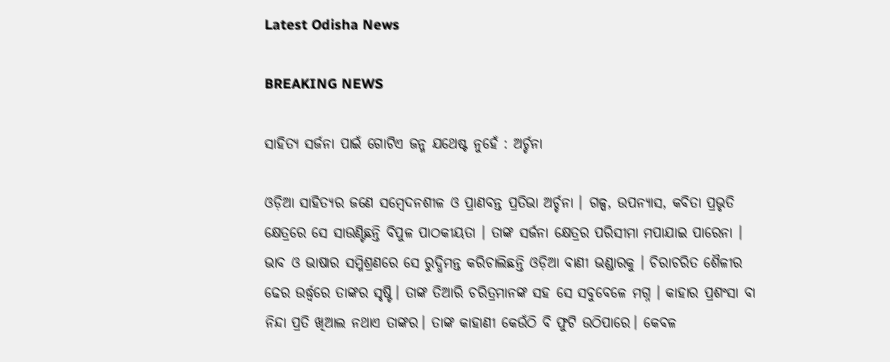Latest Odisha News

BREAKING NEWS

ସାହିତ୍ୟ ସର୍ଜନା ପାଇଁ ଗୋଟିଏ ଜନ୍ମ ଯଥେଷ୍ଟ ନୁହେଁ : ଅର୍ଚ୍ଚନା

ଓଡ଼ିଆ ସାହିତ୍ୟର ଜଣେ ସମ୍ବେଦନଶୀଳ ଓ ପ୍ରାଣବନ୍ତ ପ୍ରତିଭା ଅର୍ଚ୍ଚନା । ଗଳ୍ପ, ଉପନ୍ୟାସ, କବିତା ପ୍ରଭୃତି କ୍ଷେତ୍ରରେ ସେ ସାଉଣ୍ଟିଛନ୍ତି ବିପୁଳ ପାଠକୀୟତା । ତାଙ୍କ ସର୍ଜନା କ୍ଷେତ୍ରର ପରିସୀମା ମପାଯାଇ ପାରେନା । ଭାବ ଓ ଭାଷାର ସମ୍ମିଶ୍ରଣରେ ସେ ରୁଦ୍ଧିମନ୍ତ କରିଚାଲିଛନ୍ତି ଓଡ଼ିଆ ବାଣୀ ଭଣ୍ଡାରକୁ । ଚିରାଚରିତ ଶୈଳୀର ଢେର ଉର୍ଦ୍ଧ୍ବରେ ତାଙ୍କର ସୃଷ୍ଟି। ତାଙ୍କ ତିଆରି ଚରିତ୍ରମାନଙ୍କ ସହ ସେ ସବୁବେଳେ ମଗ୍ନ । କାହାର ପ୍ରଶଂସା ବା ନିନ୍ଦା ପ୍ରତି ଖିଆଲ ନଥାଏ ତାଙ୍କର। ତାଙ୍କ କାହାଣୀ କେଉଁଠି ବି ଫୁଟି ଉଠିପାରେ। କେବଳ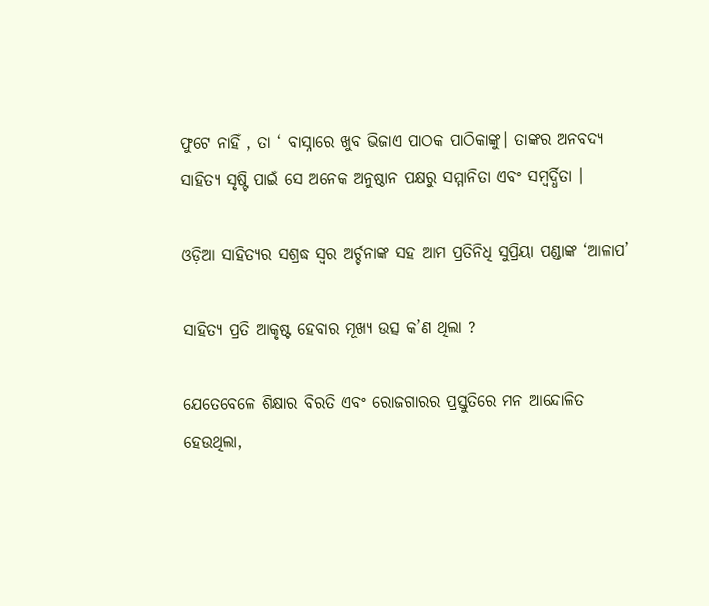ଫୁଟେ ନାହିଁ , ତା ‘ ବାସ୍ନାରେ ଖୁବ ଭିଜାଏ ପାଠକ ପାଠିକାଙ୍କୁ। ତାଙ୍କର ଅନବଦ୍ୟ ସାହିତ୍ୟ ସୃଷ୍ଟି ପାଇଁ ସେ ଅନେକ ଅନୁଷ୍ଠାନ ପକ୍ଷରୁ ସମ୍ମାନିତା ଏବଂ ସମ୍ବର୍ଦ୍ଧିତା ।

ଓଡ଼ିଆ ସାହିତ୍ୟର ସଶ୍ରଦ୍ଧ ସ୍ୱର ଅର୍ଚ୍ଚନାଙ୍କ ସହ ଆମ ପ୍ରତିନିଧି ସୁପ୍ରିୟା ପଣ୍ଡାଙ୍କ ‘ଆଳାପ’

ସାହିତ୍ୟ ପ୍ରତି ଆକୃଷ୍ଟ ହେବାର ମୂଖ୍ୟ ଉତ୍ସ କ’ଣ ଥିଲା ?

ଯେତେବେଳେ ଶିକ୍ଷାର ବିରତି ଏବଂ ରୋଜଗାରର ପ୍ରସ୍ତୁତିରେ ମନ ଆନ୍ଦୋଳିତ ହେଉଥିଲା,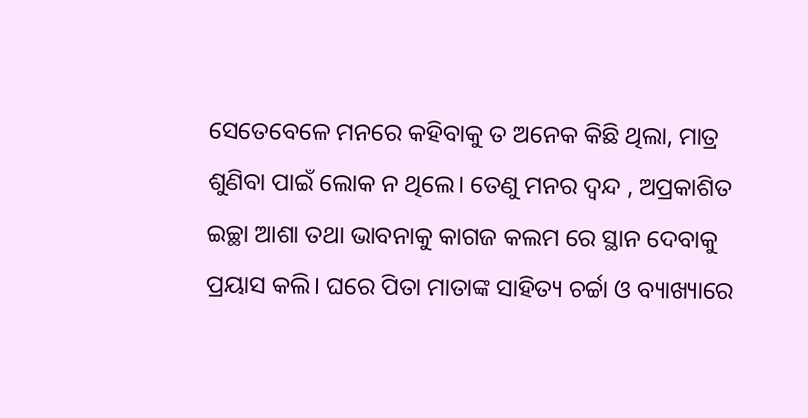ସେତେବେଳେ ମନରେ କହିବାକୁ ତ ଅନେକ କିଛି ଥିଲା, ମାତ୍ର ଶୁଣିବା ପାଇଁ ଲୋକ ନ ଥିଲେ। ତେଣୁ ମନର ଦ୍ଵନ୍ଦ , ଅପ୍ରକାଶିତ ଇଚ୍ଛା ଆଶା ତଥା ଭାବନାକୁ କାଗଜ କଲମ ରେ ସ୍ଥାନ ଦେବାକୁ ପ୍ରୟାସ କଲି। ଘରେ ପିତା ମାତାଙ୍କ ସାହିତ୍ୟ ଚର୍ଚ୍ଚା ଓ ବ୍ୟାଖ୍ୟାରେ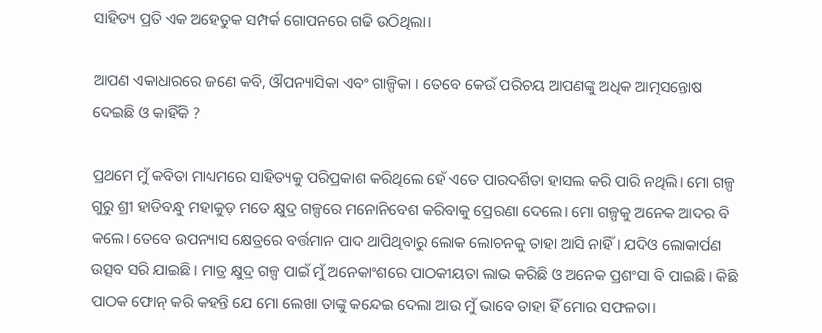ସାହିତ୍ୟ ପ୍ରତି ଏକ ଅହେତୁକ ସମ୍ପର୍କ ଗୋପନରେ ଗଢି ଉଠିଥିଲା।

ଆପଣ ଏକାଧାରରେ ଜଣେ କବି, ଔପନ୍ୟାସିକା ଏବଂ ଗାଳ୍ପିକା । ତେବେ କେଉଁ ପରିଚୟ ଆପଣଙ୍କୁ ଅଧିକ ଆତ୍ମସନ୍ତୋଷ ଦେଇଛି ଓ କାହିଁକି ?

ପ୍ରଥମେ ମୁଁ କବିତା ମାଧ୍ୟମରେ ସାହିତ୍ୟକୁ ପରିପ୍ରକାଶ କରିଥିଲେ ହେଁ ଏତେ ପାରଦର୍ଶିତା ହାସଲ କରି ପାରି ନଥିଲି। ମୋ ଗଳ୍ପ ଗୁରୁ ଶ୍ରୀ ହାଡିବନ୍ଧୁ ମହାକୁଡ଼ ମତେ କ୍ଷୁଦ୍ର ଗଳ୍ପରେ ମନୋନିବେଶ କରିବାକୁ ପ୍ରେରଣା ଦେଲେ। ମୋ ଗଳ୍ପକୁ ଅନେକ ଆଦର ବି କଲେ। ତେବେ ଉପନ୍ୟାସ କ୍ଷେତ୍ରରେ ବର୍ତ୍ତମାନ ପାଦ ଥାପିଥିବାରୁ ଲୋକ ଲୋଚନକୁ ତାହା ଆସି ନାହିଁ। ଯଦିଓ ଲୋକାର୍ପଣ ଉତ୍ସବ ସରି ଯାଇଛି। ମାତ୍ର କ୍ଷୁଦ୍ର ଗଳ୍ପ ପାଇଁ ମୁଁ ଅନେକାଂଶରେ ପାଠକୀୟତା ଲାଭ କରିଛି ଓ ଅନେକ ପ୍ରଶଂସା ବି ପାଇଛି। କିଛି ପାଠକ ଫୋନ୍ କରି କହନ୍ତି ଯେ ମୋ ଲେଖା ତାଙ୍କୁ କନ୍ଦେଇ ଦେଲା ଆଉ ମୁଁ ଭାବେ ତାହା ହିଁ ମୋର ସଫଳତା।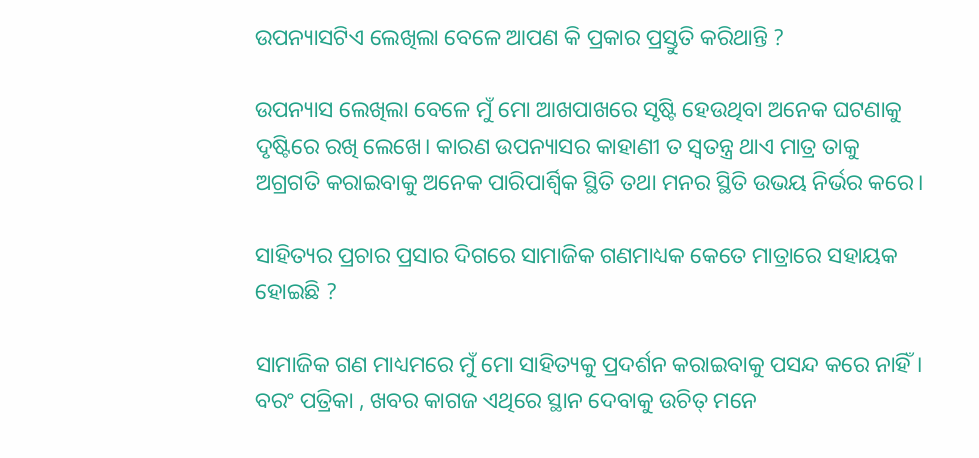ଉପନ୍ୟାସଟିଏ ଲେଖିଲା ବେଳେ ଆପଣ କି ପ୍ରକାର ପ୍ରସ୍ତୁତି କରିଥାନ୍ତି ?

ଉପନ୍ୟାସ ଲେଖିଲା ବେଳେ ମୁଁ ମୋ ଆଖପାଖରେ ସୃଷ୍ଟି ହେଉଥିବା ଅନେକ ଘଟଣାକୁ ଦୃଷ୍ଟିରେ ରଖି ଲେଖେ। କାରଣ ଉପନ୍ୟାସର କାହାଣୀ ତ ସ୍ଵତନ୍ତ୍ର ଥାଏ ମାତ୍ର ତାକୁ ଅଗ୍ରଗତି କରାଇବାକୁ ଅନେକ ପାରିପାର୍ଶ୍ବିକ ସ୍ଥିତି ତଥା ମନର ସ୍ଥିତି ଉଭୟ ନିର୍ଭର କରେ।

ସାହିତ୍ୟର ପ୍ରଚାର ପ୍ରସାର ଦିଗରେ ସାମାଜିକ ଗଣମାଧ୍ୟକ କେତେ ମାତ୍ରାରେ ସହାୟକ ହୋଇଛି ?

ସାମାଜିକ ଗଣ ମାଧ୍ୟମରେ ମୁଁ ମୋ ସାହିତ୍ୟକୁ ପ୍ରଦର୍ଶନ କରାଇବାକୁ ପସନ୍ଦ କରେ ନାହିଁ। ବରଂ ପତ୍ରିକା , ଖବର କାଗଜ ଏଥିରେ ସ୍ଥାନ ଦେବାକୁ ଉଚିତ୍ ମନେ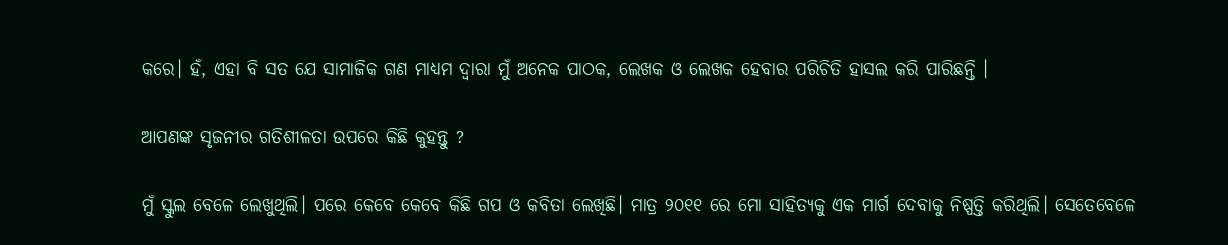କରେ। ହଁ, ଏହା ବି ସତ ଯେ ସାମାଜିକ ଗଣ ମାଧ୍ୟମ ଦ୍ଵାରା ମୁଁ ଅନେକ ପାଠକ, ଲେଖକ ଓ ଲେଖକ ହେବାର ପରିଚିତି ହାସଲ କରି ପାରିଛନ୍ତି ।

ଆପଣଙ୍କ ସୃଜନୀର ଗତିଶୀଳତା ଉପରେ କିଛି କୁହନ୍ତୁ ?

ମୁଁ ସ୍କୁଲ ବେଳେ ଲେଖୁଥିଲି। ପରେ କେବେ କେବେ କିଛି ଗପ ଓ କବିତା ଲେଖିଛି। ମାତ୍ର ୨୦୧୧ ରେ ମୋ ସାହିତ୍ୟକୁ ଏକ ମାର୍ଗ ଦେବାକୁ ନିଷ୍ପତ୍ତି କରିଥିଲି। ସେତେବେଳେ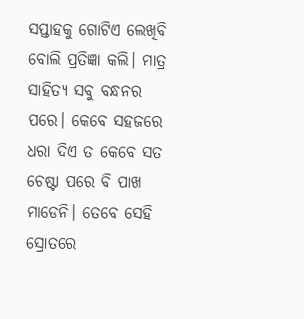ସପ୍ତାହକୁ ଗୋଟିଏ ଲେଖିବି ବୋଲି ପ୍ରତିଜ୍ଞା କଲି। ମାତ୍ର ସାହିତ୍ୟ ସବୁ ବନ୍ଧନର ପରେ। କେବେ ସହଜରେ ଧରା ଦିଏ ତ କେବେ ସତ ଚେଷ୍ଟା ପରେ ବି ପାଖ ମାଡେନି। ତେବେ ସେହି ସ୍ରୋତରେ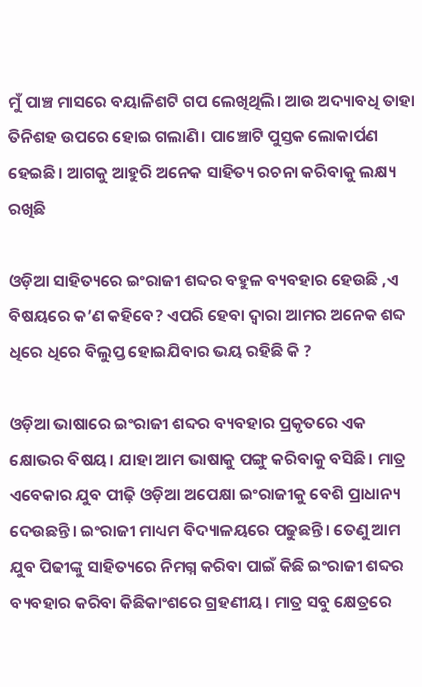ମୁଁ ପାଞ୍ଚ ମାସରେ ବୟାଳିଶଟି ଗପ ଲେଖିଥିଲି। ଆଉ ଅଦ୍ୟାବଧି ତାହା ତିନିଶହ ଉପରେ ହୋଇ ଗଲାଣି। ପାଞ୍ଚୋଟି ପୁସ୍ତକ ଲୋକାର୍ପଣ ହେଇଛି। ଆଗକୁ ଆହୁରି ଅନେକ ସାହିତ୍ୟ ରଚନା କରିବାକୁ ଲକ୍ଷ୍ୟ ରଖିଛି

ଓଡ଼ିଆ ସାହିତ୍ୟରେ ଇଂରାଜୀ ଶବ୍ଦର ବହୁଳ ବ୍ୟବହାର ହେଉଛି ,ଏ ବିଷୟରେ କ’ଣ କହିବେ? ଏପରି ହେବା ଦ୍ବାରା ଆମର ଅନେକ ଶବ୍ଦ ଧିରେ ଧିରେ ବିଲୁପ୍ତ ହୋଇଯିବାର ଭୟ ରହିଛି କି ?

ଓଡ଼ିଆ ଭାଷାରେ ଇଂରାଜୀ ଶବ୍ଦର ବ୍ୟବହାର ପ୍ରକୃତରେ ଏକ କ୍ଷୋଭର ବିଷୟ। ଯାହା ଆମ ଭାଷାକୁ ପଙ୍ଗୁ କରିବାକୁ ବସିଛି। ମାତ୍ର ଏବେକାର ଯୁବ ପୀଢ଼ି ଓଡ଼ିଆ ଅପେକ୍ଷା ଇଂରାଜୀକୁ ବେଶି ପ୍ରାଧାନ୍ୟ ଦେଉଛନ୍ତି। ଇଂରାଜୀ ମାଧ୍ୟମ ବିଦ୍ୟାଳୟରେ ପଢୁଛନ୍ତି। ତେଣୁ ଆମ ଯୁବ ପିଢୀଙ୍କୁ ସାହିତ୍ୟରେ ନିମଗ୍ନ କରିବା ପାଇଁ କିଛି ଇଂରାଜୀ ଶବ୍ଦର ବ୍ୟବହାର କରିବା କିଛିକାଂଶରେ ଗ୍ରହଣୀୟ। ମାତ୍ର ସବୁ କ୍ଷେତ୍ରରେ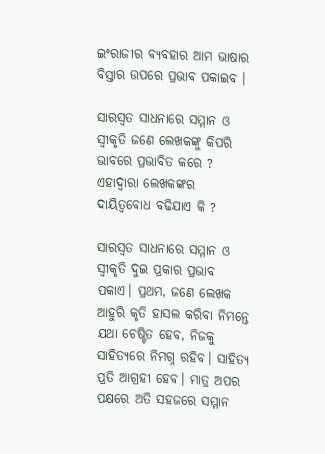ଇଂରାଜୀର ବ୍ୟବହାର ଆମ ଭାଷାର ବିସ୍ତାର ଉପରେ ପ୍ରଭାବ ପକାଇବ ।

ସାରସ୍ୱତ ସାଧନାରେ ସମ୍ମାନ ଓ ସ୍ୱୀକୃତି ଜଣେ ଲେଖକଙ୍କୁ କିପରି ଭାବରେ ପ୍ରଭାବିତ କରେ ? ଏହାଦ୍ୱାରା ଲେଖକଙ୍କର ଦାୟିତ୍ୱବୋଧ ବଢିଯାଏ କି ?

ସାରସ୍ଵତ ସାଧନାରେ ସମ୍ମାନ ଓ ସ୍ଵୀକୃତି ଦୁଇ ପ୍ରକାର ପ୍ରଭାବ ପକାଏ। ପ୍ରଥମ, ଜଣେ ଲେଖକ ଆହୁରି କୃତି ହାସଲ କରିବା ନିମନ୍ତେ ଯଥା ଚେଷ୍ଟିତ ହେବ, ନିଜକୁ ସାହିତ୍ୟରେ ନିମଗ୍ନ ରହିବ। ସାହିତ୍ୟ ପ୍ରତି ଆଗ୍ରହୀ ହେବ। ମାତ୍ର ଅପର ପକ୍ଷରେ ଅତି ସହଜରେ ସମ୍ମାନ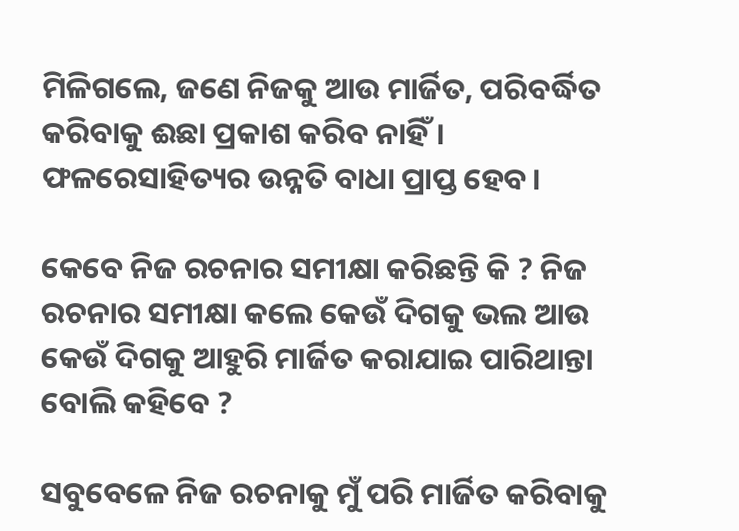ମିଳିଗଲେ, ଜଣେ ନିଜକୁ ଆଉ ମାର୍ଜିତ, ପରିବର୍ଦ୍ଧିତ କରିବାକୁ ଈଛା ପ୍ରକାଶ କରିବ ନାହିଁ। ଫଳରେସାହିତ୍ୟର ଉନ୍ନତି ବାଧା ପ୍ରାପ୍ତ ହେବ।

କେବେ ନିଜ ରଚନାର ସମୀକ୍ଷା କରିଛନ୍ତି କି ? ନିଜ ରଚନାର ସମୀକ୍ଷା କଲେ କେଉଁ ଦିଗକୁ ଭଲ ଆଉ କେଉଁ ଦିଗକୁ ଆହୁରି ମାର୍ଜିତ କରାଯାଇ ପାରିଥାନ୍ତା ବୋଲି କହିବେ ?

ସବୁବେଳେ ନିଜ ରଚନାକୁ ମୁଁ ପରି ମାର୍ଜିତ କରିବାକୁ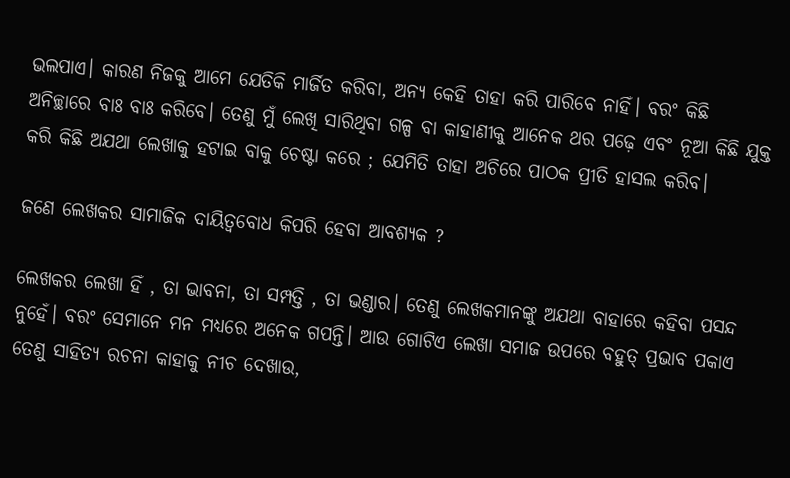ଭଲପାଏ। କାରଣ ନିଜକୁ ଆମେ ଯେତିକି ମାର୍ଜିତ କରିବା, ଅନ୍ୟ କେହି ତାହା କରି ପାରିବେ ନାହିଁ। ବରଂ କିଛି ଅନିଚ୍ଛାରେ ବାଃ ବାଃ କରିବେ। ତେଣୁ ମୁଁ ଲେଖି ସାରିଥିବା ଗଳ୍ପ ବା କାହାଣୀକୁ ଆନେକ ଥର ପଢ଼େ ଏବଂ ନୂଆ କିଛି ଯୁକ୍ତ କରି କିଛି ଅଯଥା ଲେଖାକୁ ହଟାଇ ବାକୁ ଚେଷ୍ଟା କରେ ; ଯେମିତି ତାହା ଅଚିରେ ପାଠକ ପ୍ରୀତି ହାସଲ କରିବ।

ଜଣେ ଲେଖକର ସାମାଜିକ ଦାୟିତ୍ଵବୋଧ କିପରି ହେବା ଆବଶ୍ୟକ ?

ଲେଖକର ଲେଖା ହିଁ , ତା ଭାବନା, ତା ସମ୍ପତ୍ତି , ତା ଭଣ୍ଡାର। ତେଣୁ ଲେଖକମାନଙ୍କୁ ଅଯଥା ବାହାରେ କହିବା ପସନ୍ଦ ନୁହେଁ। ବରଂ ସେମାନେ ମନ ମଧ୍ୟରେ ଅନେକ ଗପନ୍ତି। ଆଉ ଗୋଟିଏ ଲେଖା ସମାଜ ଉପରେ ବହୁତ୍ ପ୍ରଭାବ ପକାଏ ତେଣୁ ସାହିତ୍ୟ ରଚନା କାହାକୁ ନୀଚ ଦେଖାଉ,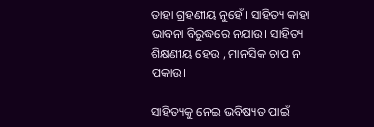ତାହା ଗ୍ରହଣୀୟ ନୁହେଁ। ସାହିତ୍ୟ କାହା ଭାବନା ବିରୁଦ୍ଧରେ ନଯାଉ। ସାହିତ୍ୟ ଶିକ୍ଷଣୀୟ ହେଉ , ମାନସିକ ଚାପ ନ ପକାଉ।

ସାହିତ୍ୟକୁ ନେଇ ଭବିଷ୍ୟତ ପାଇଁ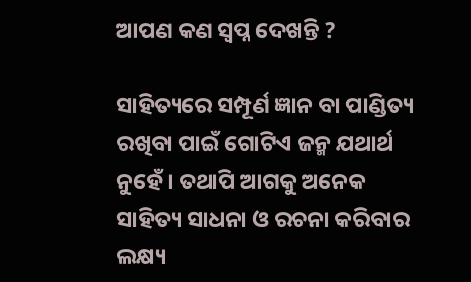ଆପଣ କଣ ସ୍ଵପ୍ନ ଦେଖନ୍ତି ?

ସାହିତ୍ୟରେ ସମ୍ପୂର୍ଣ ଜ୍ଞାନ ବା ପାଣ୍ଡିତ୍ୟ ରଖିବା ପାଇଁ ଗୋଟିଏ ଜନ୍ମ ଯଥାର୍ଥ ନୁହେଁ। ତଥାପି ଆଗକୁ ଅନେକ ସାହିତ୍ୟ ସାଧନା ଓ ରଚନା କରିବାର ଲକ୍ଷ୍ୟ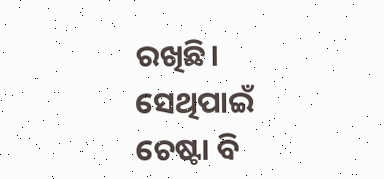ରଖିଛି। ସେଥିପାଇଁ ଚେଷ୍ଟା ବି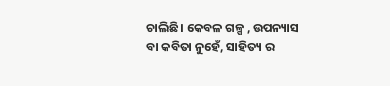ଚାଲିଛି। କେବଳ ଗଳ୍ପ , ଉପନ୍ୟାସ ବା କବିତା ନୁହେଁ, ସାହିତ୍ୟ ର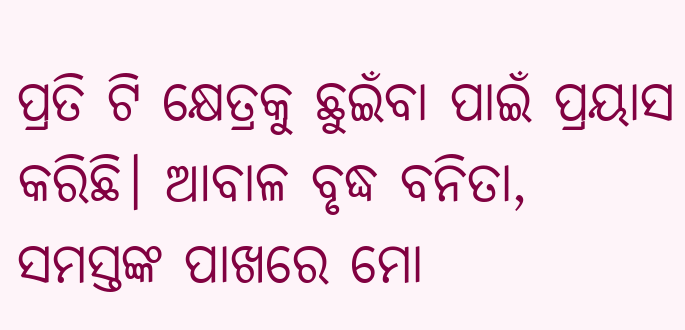ପ୍ରତି ଟି କ୍ଷେତ୍ରକୁ ଛୁଇଁବା ପାଇଁ ପ୍ରୟାସ କରିଛି। ଆବାଳ ବୃଦ୍ଧ ବନିତା, ସମସ୍ତଙ୍କ ପାଖରେ ମୋ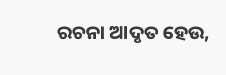ରଚନା ଆଦୃତ ହେଉ,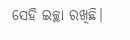ସେହି ଇଚ୍ଛା ରଖିଛି।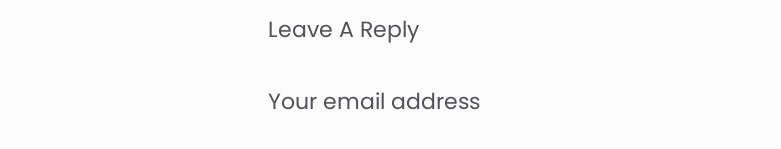Leave A Reply

Your email address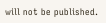will not be published.